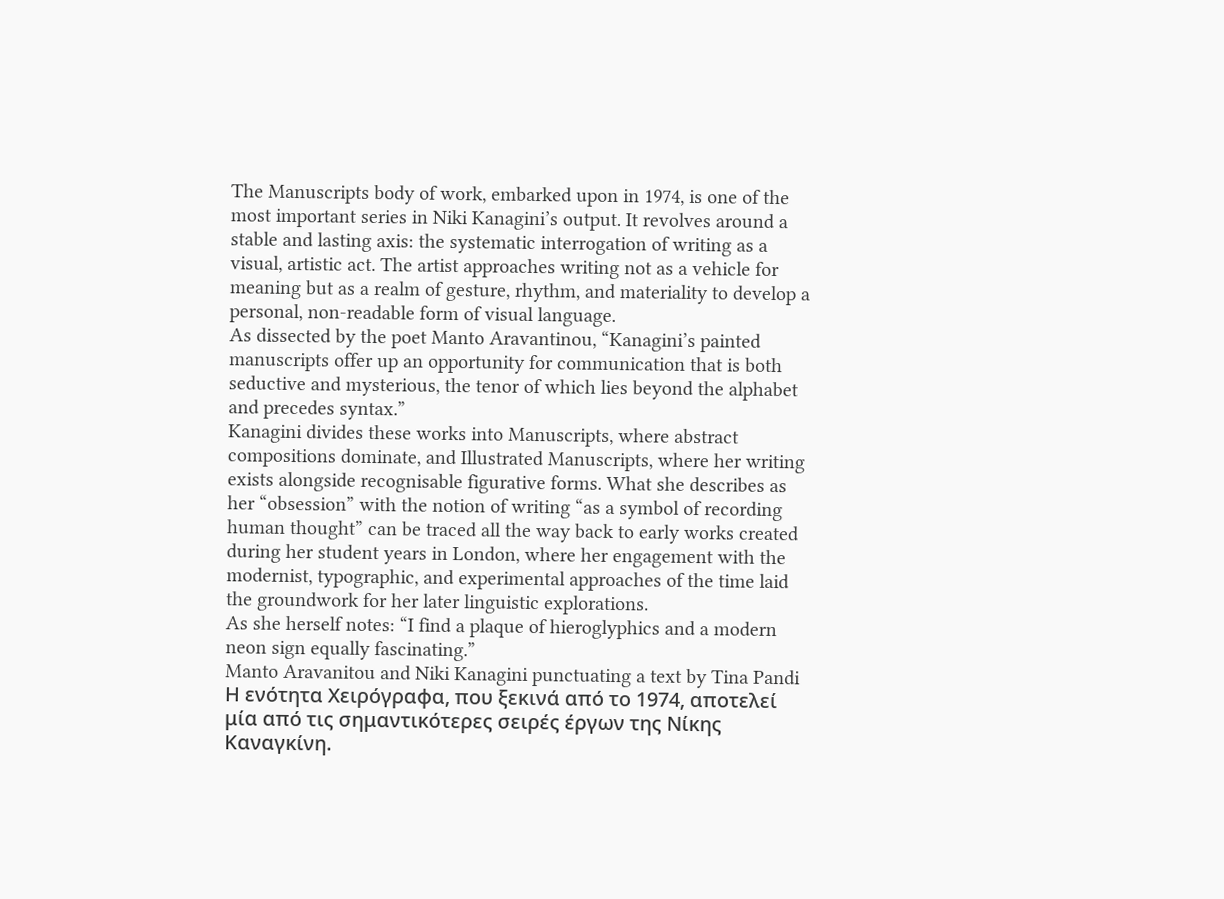The Manuscripts body of work, embarked upon in 1974, is one of the most important series in Niki Kanagini’s output. It revolves around a stable and lasting axis: the systematic interrogation of writing as a visual, artistic act. The artist approaches writing not as a vehicle for meaning but as a realm of gesture, rhythm, and materiality to develop a personal, non-readable form of visual language.
As dissected by the poet Manto Aravantinou, “Kanagini’s painted manuscripts offer up an opportunity for communication that is both seductive and mysterious, the tenor of which lies beyond the alphabet and precedes syntax.”
Kanagini divides these works into Manuscripts, where abstract compositions dominate, and Illustrated Manuscripts, where her writing exists alongside recognisable figurative forms. What she describes as her “obsession” with the notion of writing “as a symbol of recording human thought” can be traced all the way back to early works created during her student years in London, where her engagement with the modernist, typographic, and experimental approaches of the time laid the groundwork for her later linguistic explorations.
As she herself notes: “I find a plaque of hieroglyphics and a modern neon sign equally fascinating.”
Manto Aravanitou and Niki Kanagini punctuating a text by Tina Pandi
Η ενότητα Χειρόγραφα, που ξεκινά από το 1974, αποτελεί μία από τις σημαντικότερες σειρές έργων της Νίκης Καναγκίνη.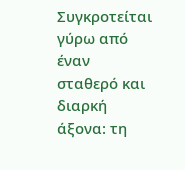Συγκροτείται γύρω από έναν σταθερό και διαρκή άξονα: τη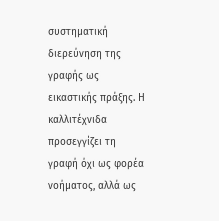συστηματική διερεύνηση της γραφής ως εικαστικής πράξης. Η καλλιτέχνιδα προσεγγίζει τη γραφή όχι ως φορέα νοήματος, αλλά ως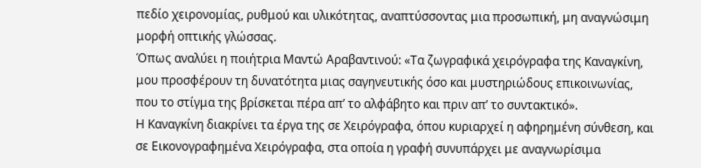πεδίο χειρονομίας, ρυθμού και υλικότητας, αναπτύσσοντας μια προσωπική, μη αναγνώσιμη μορφή οπτικής γλώσσας.
Όπως αναλύει η ποιήτρια Μαντώ Αραβαντινού: «Τα ζωγραφικά χειρόγραφα της Καναγκίνη, μου προσφέρουν τη δυνατότητα μιας σαγηνευτικής όσο και μυστηριώδους επικοινωνίας, που το στίγμα της βρίσκεται πέρα απ’ το αλφάβητο και πριν απ’ το συντακτικό».
Η Καναγκίνη διακρίνει τα έργα της σε Χειρόγραφα, όπου κυριαρχεί η αφηρημένη σύνθεση, και σε Εικονογραφημένα Χειρόγραφα, στα οποία η γραφή συνυπάρχει με αναγνωρίσιμα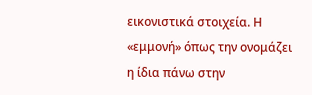εικονιστικά στοιχεία. Η «εμμονή» όπως την ονομάζει η ίδια πάνω στην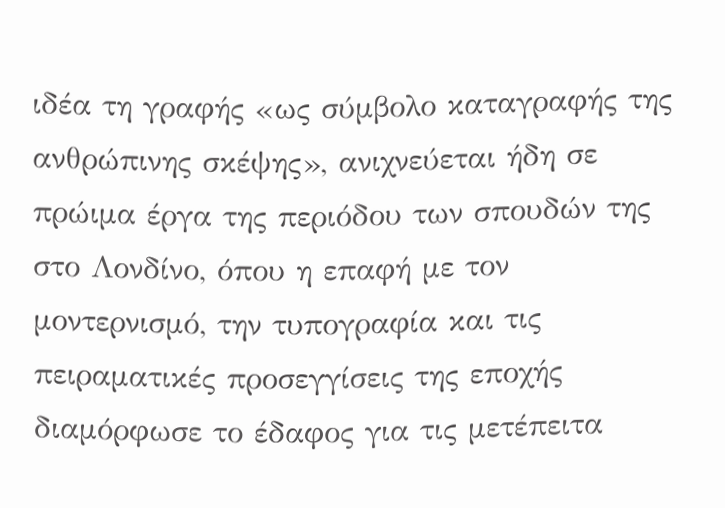ιδέα τη γραφής «ως σύμβολο καταγραφής της ανθρώπινης σκέψης», ανιχνεύεται ήδη σε πρώιμα έργα της περιόδου των σπουδών της στο Λονδίνο, όπου η επαφή με τον μοντερνισμό, την τυπογραφία και τις πειραματικές προσεγγίσεις της εποχής διαμόρφωσε το έδαφος για τις μετέπειτα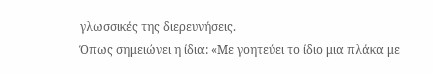γλωσσικές της διερευνήσεις.
Όπως σημειώνει η ίδια: «Με γοητεύει το ίδιο μια πλάκα με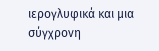ιερογλυφικά και μια σύγχρονη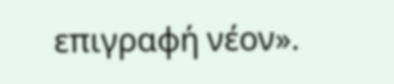επιγραφή νέον».